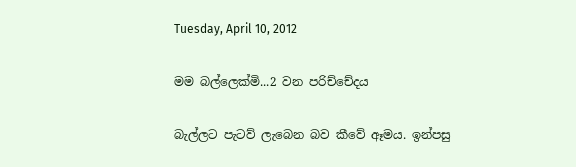Tuesday, April 10, 2012

මම බල්ලෙක්මි...2 වන පරිච්චේදය

බැල්ලට පැටව් ලැබෙන බව කීවේ ඈමය. ඉන්පසු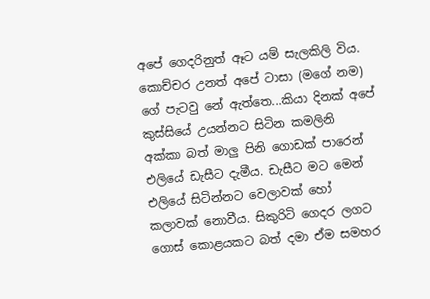අපේ ගෙදරිනුත් ඈට යම් සැලකිලි විය. කොච්චර උනත් අපේ ටාසා (මගේ නම) ගේ පැටවු නේ ඇත්තෙ...කියා දිනක් අපේ කුස්සියේ උයන්නට සිටින කමලිනි අක්කා බත් මාලු පිනි ගොඩක් පාරෙන් එලියේ ඩැසීට දැමීය. ඩැසීට මට මෙන් එලියේ සිටින්නට වෙලාවක් හෝ කලාවක් නොවීය. සිකුරිටි ගෙදර ලගට ගොස් කොළයකට බත් දමා ඒම සමහර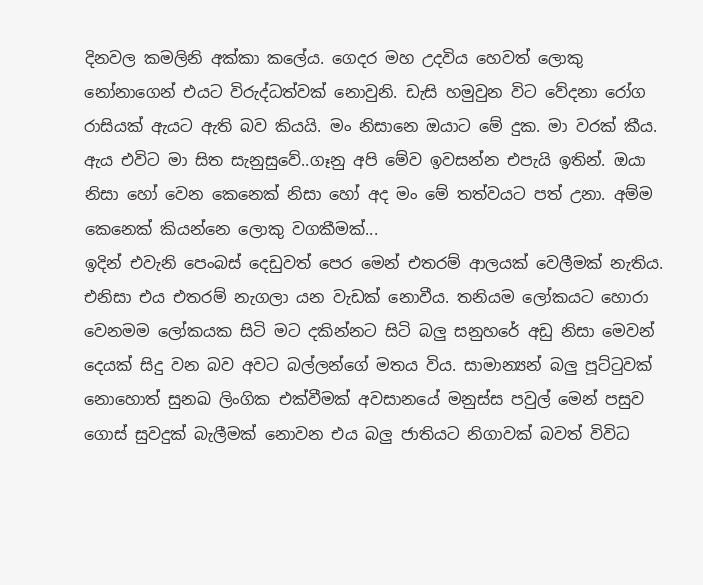දිනවල කමලිනි අක්කා කලේය. ගෙදර මහ උදවිය හෙවත් ලොකු නෝනාගෙන් එයට විරුද්ධත්වක් නොවුනි. ඩැසි හමුවුන විට වේදනා රෝග රාසියක් ඇයට ඇති බව කියයි. මං නිසානෙ ඔයාට මේ දුක. මා වරක් කීය. ඇය එවිට මා සිත සැනුසුවේ..ගෑනු අපි මේව ඉවසන්න එපැයි ඉතින්. ඔයා නිසා හෝ වෙන කෙනෙක් නිසා හෝ අද මං මේ තත්වයට පත් උනා. අම්ම කෙනෙක් කියන්නෙ ලොකු වගකීමක්...
ඉදින් එවැනි පෙංබස් දෙඩුවත් පෙර මෙන් එතරම් ආලයක් වෙලීමක් නැතිය. එනිසා එය එතරම් නැගලා යන වැඩක් නොවීය. තනියම ලෝකයට හොරා වෙනමම ලෝකයක සිටි මට දකින්නට සිටි බලු සනුහරේ අඩු නිසා මෙවන් දෙයක් සිදු වන බව අවට බල්ලන්ගේ මතය විය. සාමාන්‍යන් බලු පූට්ටුවක් නොහොත් සුනඛ ලිංගික එක්වීමක් අවසානයේ මනුස්ස පවුල් මෙන් පසුව ගොස් සුවදුක් බැලීමක් නොවන එය බලු ජාතියට නිගාවක් බවත් විවිධ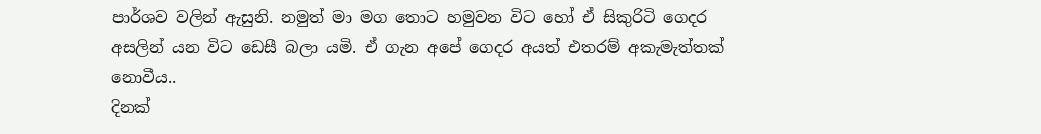පාර්ශව වලින් ඇසුනි. නමුත් මා මග තොට හමුවන විට හෝ ඒ සිකුරිටි ගෙදර අසලින් යන විට ඩෙසී බලා යමි. ඒ ගැන අපේ ගෙදර අයත් එතරම් අකැමැත්තක් නොවීය..
දිනක්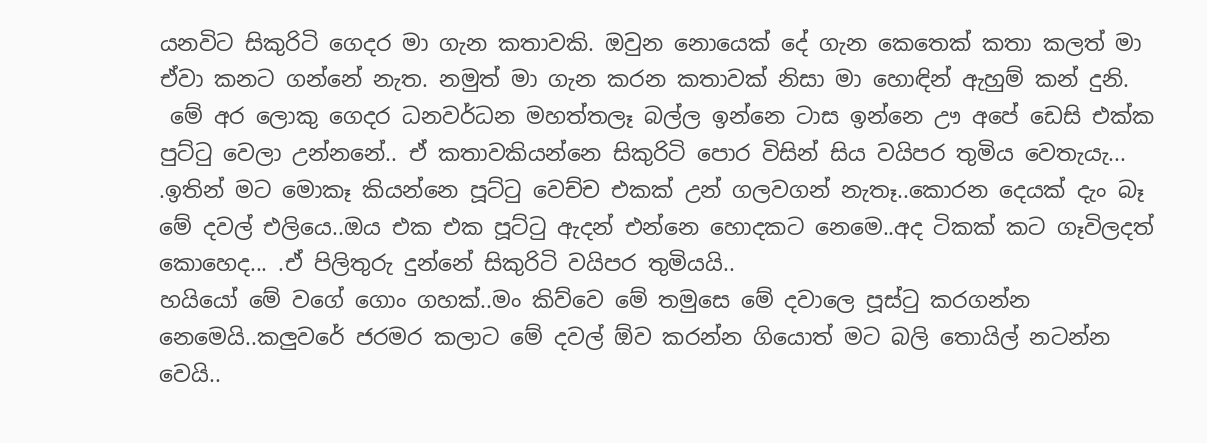යනවිට සිකුරිටි ගෙදර මා ගැන කතාවකි. ඔවුන නොයෙක් දේ ගැන කෙතෙක් කතා කලත් මා ඒවා කනට ගන්නේ නැත. නමුත් මා ගැන කරන කතාවක් නිසා මා හොඳින් ඇහුම් කන් දුනි.
 මේ අර ලොකු ගෙදර ධනවර්ධන මහත්තලෑ බල්ල ඉන්නෙ ටාස ඉන්නෙ ඌ අපේ ඩෙසි එක්ක පුට්ටු වෙලා උන්නනේ.. ඒ කතාවකියන්නෙ සිකුරිටි පොර විසින් සිය වයිපර තුමිය වෙතැයැ...
.ඉතින් මට මොකෑ කියන්නෙ පූට්ටු වෙච්ච එකක් උන් ගලවගන් නැතෑ..කොරන දෙයක් දැං බෑ මේ දවල් එලියෙ..ඔය එක එක පූට්ටු ඇදන් එන්නෙ හොදකට නෙමෙ..අද ටිකක් කට ගෑවිලදත් කොහෙද... .ඒ පිලිතුරු දුන්නේ සිකුරිටි වයිපර තුමියයි..
හයියෝ මේ වගේ ගොං ගහක්..මං කිව්වෙ මේ තමුසෙ මේ දවාලෙ පූස්ටු කරගන්න නෙමෙයි..කලුවරේ ජරමර කලාට මේ දවල් ඕව කරන්න ගියොත් මට බලි තොයිල් නටන්න වෙයි..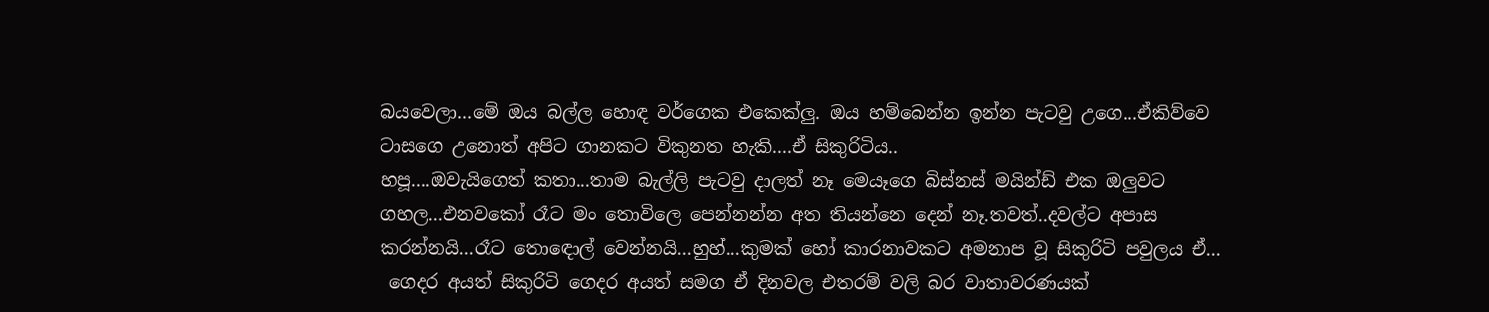බයවෙලා...මේ ඔය බල්ල හොඳ වර්ගෙක එකෙක්ලු. ඔය හම්බෙන්න ඉන්න පැටවු උගෙ...ඒකිව්වෙ ටාසගෙ උනොත් අපිට ගානකට විකුනත හැකි....ඒ සිකුරිටිය..
හපූ....ඔවැයිගෙත් කතා...තාම බැල්ලි පැටවු දාලත් නෑ මෙයෑගෙ බිස්නස් මයින්ඩ් එක ඔලුවට ගහල...එනවකෝ රෑට මං තොවිලෙ පෙන්නන්න අත තියන්නෙ දෙන් නෑ.තවත්..දවල්ට අපාස කරන්නයි...රෑට තොඳොල් වෙන්නයි...හුහ්...කුමක් හෝ කාරනාවකට අමනාප වූ සිකුරිටි පවුලය ඒ...
 ගෙදර අයත් සිකුරිටි ගෙදර අයත් සමග ඒ දිනවල එතරම් වලි බර වාතාවරණයක්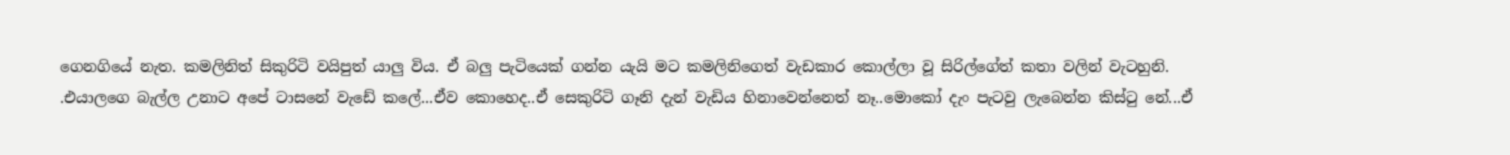ගෙනගියේ නැත. කමලිනිත් සිකුරිටි වයිපුත් යාලු විය. ඒ බලු පැටියෙක් ගන්න යැයි මට කමලිනිගෙත් වැඩකාර කොල්ලා වූ සිරිල්ගේත් කතා වලින් වැටහුනි.
.එයාලගෙ බැල්ල උනාට අපේ ටාසනේ වැඩේ කලේ...ඒව කොහෙද..ඒ සෙකුරිටි ගෑනි දැන් වැඩිය හිනාවෙන්නෙත් නෑ..මොකෝ දැං පැටවු ලැබෙන්න කිස්ටු නේ...ඒ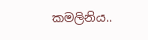කමලිනිය..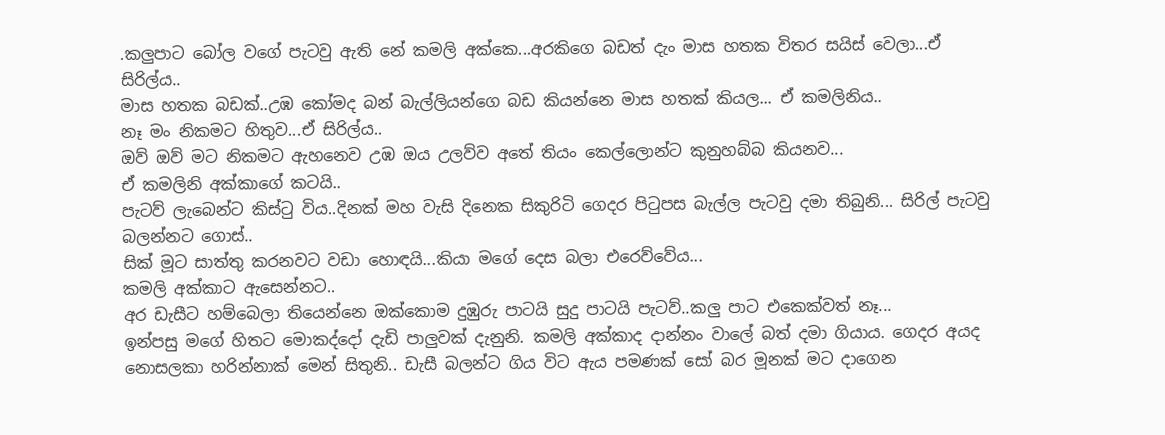.කලුපාට බෝල වගේ පැටවු ඇති නේ කමලි අක්කෙ...අරකිගෙ බඩත් දැං මාස හතක විතර සයිස් වෙලා...ඒ සිරිල්ය..
මාස හතක බඩක්..උඹ කෝමද බන් බැල්ලියන්ගෙ බඩ කියන්නෙ මාස හතක් කියල... ඒ කමලිනිය..
නෑ මං නිකමට හිතුව...ඒ සිරිල්ය..
ඔව් ඔව් මට නිකමට ඇහනෙව උඹ ඔය උලව්ව අතේ තියං කෙල්ලොන්ට කුනුහබ්බ කියනව...
ඒ කමලිනි අක්කාගේ කටයි..
පැටව් ලැබෙන්ට කිස්ටු විය..දිනක් මහ වැසි දිනෙක සිකුරිටි ගෙදර පිටුපස බැල්ල පැටවු දමා තිබුනි... සිරිල් පැටවු බලන්නට ගොස්..
සික් මූට සාත්තු කරනවට වඩා හොඳයි...කියා මගේ දෙස බලා එරෙව්වේය...
කමලි අක්කාට ඇසෙන්නට..
අර ඩැසීට හම්බෙලා තියෙන්නෙ ඔක්කොම දුඹුරු පාටයි සුදු පාටයි පැටව්..කලු පාට එකෙක්වත් නෑ...
ඉන්පසු මගේ හිතට මොකද්දෝ දැඩි පාලුවක් දැනුනි. කමලි අක්කාද දාන්නං වාලේ බත් දමා ගියාය. ගෙදර අයද නොසලකා හරින්නාක් මෙන් සිතුනි.. ඩැසී බලන්ට ගිය විට ඇය පමණක් සෝ බර මූනක් මට දාගෙන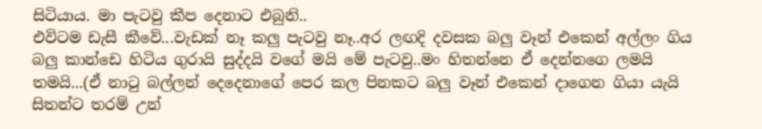සිටියාය. මා පැටවු කීප දෙනාට එබුනි..
එවිටම ඩැසී කීවේ...වැඩක් නෑ කලු පැටවු නෑ..අර ලඟදි දවසක බලු වෑන් එකෙන් අල්ලං ගිය බලු කාන්ඩෙ හිටිය ගුරායි සුද්දයි වගේ මයි මේ පැටවු..මං හිතන්නෙ ඒ දෙන්නගෙ ලමයි තමයි...(ඒ නාටු බල්ලන් දෙදෙනාගේ පෙර කල පිනකට බලු වෑන් එකෙන් දාගෙන ගියා යැයි සිතන්ට තරම් උන්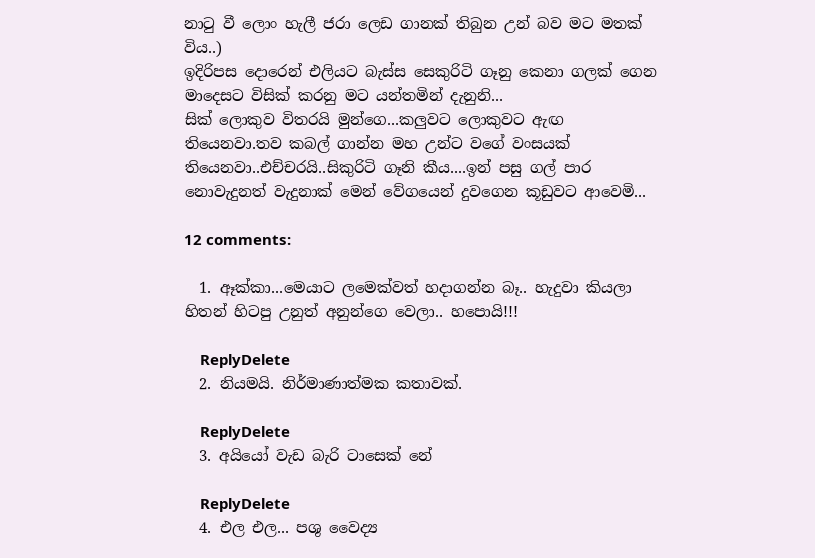නාටු වී ලොං හැලී ජරා ලෙඩ ගානක් තිබුන උන් බව මට මතක් විය..)
ඉදිරිපස දොරෙන් එලියට බැස්ස සෙකුරිටි ගෑනු කෙනා ගලක් ගෙන  මාදෙසට විසික් කරනු මට යන්තමින් දැනුනි...
සික් ලොකුව විතරයි මුන්ගෙ...කලුවට ලොකුවට ඇඟ තියෙනවා.තව කබල් ගාන්න මහ උන්ට වගේ වංසයක් තියෙනවා..එච්චරයි..සිකුරිටි ගෑනි කීය....ඉන් පසු ගල් පාර නොවැදුනත් වැදුනාක් මෙන් වේගයෙන් දුවගෙන කූඩුවට ආවෙමි...

12 comments:

  1. ඈක්කා...මෙයාට ලමෙක්වත් හදාගන්න බෑ.. හැදුවා කියලා හිතන් හිටපු උනුත් අනුන්ගෙ වෙලා.. හපොයි!!!

    ReplyDelete
  2. නියමයි. නිර්මාණාත්මක කතාවක්.

    ReplyDelete
  3. අයියෝ වැඩ බැරි ටාසෙක් නේ

    ReplyDelete
  4. එල එල... පශු වෛද්‍ය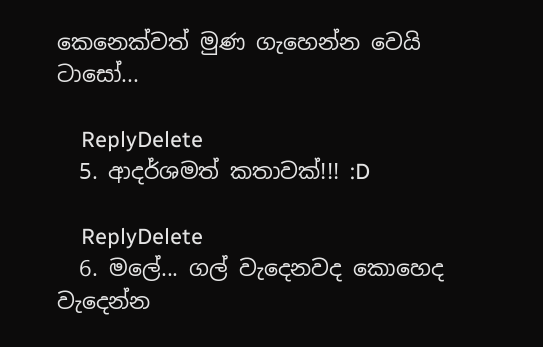කෙනෙක්වත් මුණ ගැහෙන්න වෙයි ටාසෝ...

    ReplyDelete
  5. ආදර්ශමත් කතාවක්!!! :D

    ReplyDelete
  6. මලේ... ගල් වැදෙනවද කොහෙද වැදෙන්න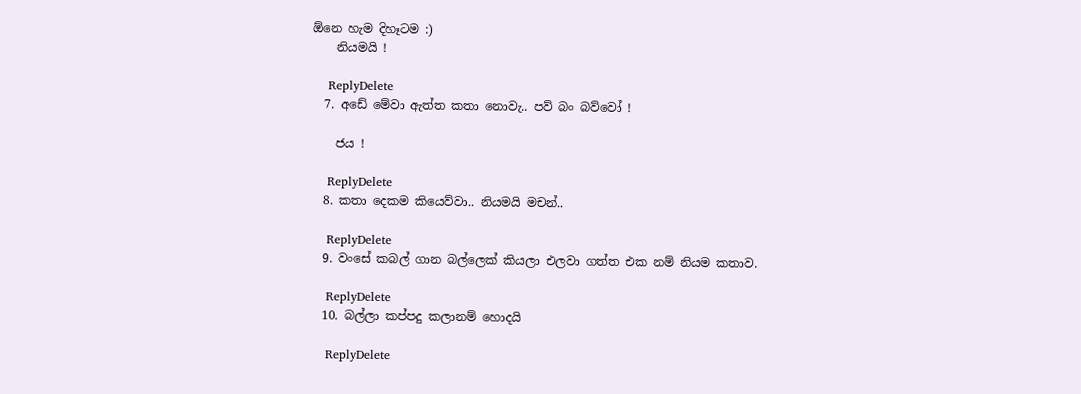ඕනෙ හැම දිහෑටම :)
    නියමයි !

    ReplyDelete
  7. අඩේ මේවා ඇත්ත කතා නොවැ.. පව් බං බව්වෝ !

    ජය !

    ReplyDelete
  8. කතා දෙකම කියෙව්වා.. නියමයි මචන්..

    ReplyDelete
  9. වංසේ කබල් ගාන බල්ලෙක් කියලා එලවා ගත්ත එක නම් නියම කතාව.

    ReplyDelete
  10. බල්ලා කප්පදු කලානම් හොදයි

    ReplyDelete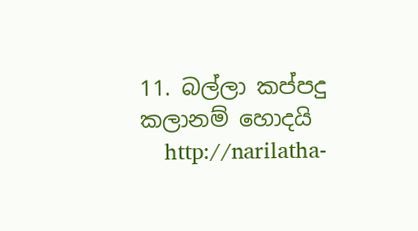11. බල්ලා කප්පදු කලානම් හොදයි
    http://narilatha-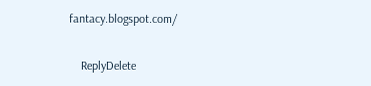fantacy.blogspot.com/

    ReplyDelete